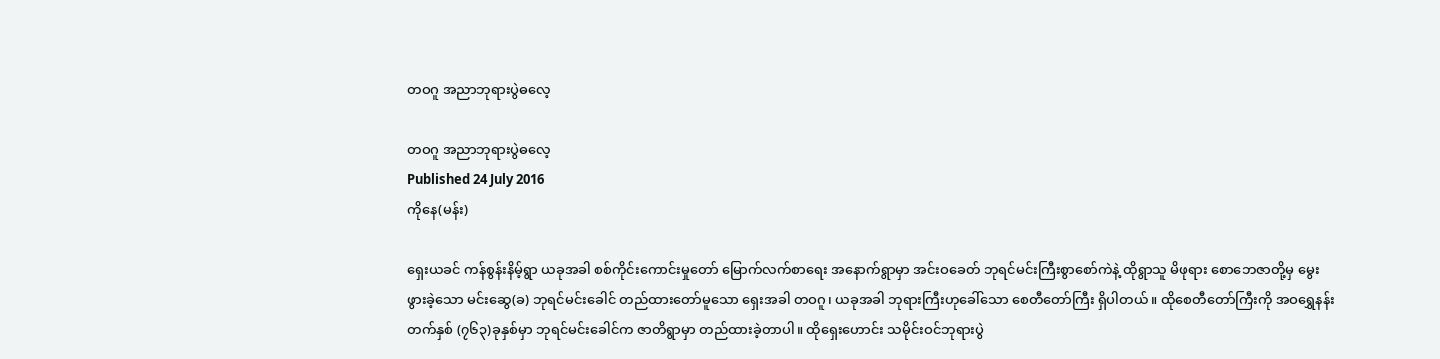တဝဂူ အညာဘုရားပွဲဓလေ့

တဝဂူ အညာဘုရားပွဲဓလေ့
Published 24 July 2016
ကိုနေ(မန်း)

ရှေးယခင် ကန်စွန်းနိမ့်ရွာ ယခုအခါ စစ်ကိုင်းကောင်းမှုတော် မြောက်လက်စာရေး အနောက်ရွာမှာ အင်းဝခေတ် ဘုရင်မင်းကြီးစွာစော်ကဲနဲ့ ထိုရွာသူ မိဖုရား စောဘေဇာတို့မှ မွေးဖွားခဲ့သော မင်းဆွေ(ခ) ဘုရင်မင်းခေါင် တည်ထားတော်မူသော ရှေးအခါ တဝဂူ၊ ယခုအခါ ဘုရားကြီးဟုခေါ်သော စေတီတော်ကြီး ရှိပါတယ်။ ထိုစေတီတော်ကြီးကို အဝရွှေနန်းတက်နှစ် (၇၆၃)ခုနှစ်မှာ ဘုရင်မင်းခေါင်က ဇာတိရွာမှာ တည်ထားခဲ့တာပါ။ ထိုရှေးဟောင်း သမိုင်းဝင်ဘုရားပွဲ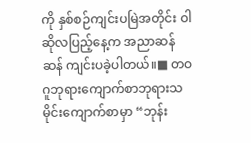ကို နှစ်စဉ်ကျင်းပမြဲအတိုင်း ဝါဆိုလပြည့်နေ့က အညာဆန်ဆန် ကျင်းပခဲ့ပါတယ်။■ တဝဂူဘုရားကျောက်စာဘုရားသမိုင်းကျောက်စာမှာ “ဘုန်း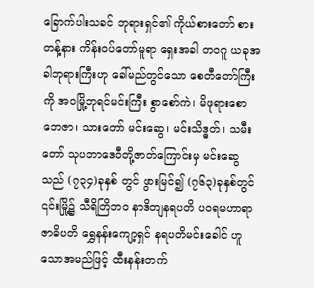ခြောက်ပါးသခင် ဘုရားရှင်၏ ကိုယ်စားတော် စားတန့်နား ကိန်းဝပ်တော်မူရာ ရှေးအခါ တဝဂူ ယခုအခါဘုရားကြီးဟု ခေါ်မည်တွင်သော စေတီတော်ကြီးကို အဝမြို့ဘုရင်မင်းကြီး စွာစော်ကဲ၊ မိဖုရားစောဘေဇာ၊ သားတော် မင်းဆွေ၊ မင်းသိဒ္ဓတ်၊ သမီးတော် သုပဘာဒေဝီတို့ဇာတ်ကြောင်းမှ မင်းဆွေသည် (၇၃၄)ခုနှစ် တွင် ဖွားမြင်၍ (၇၆၃)ခုနှစ်တွင် ၎င်းမြို့၌ သီရိတြိဘ၀ နာဒိတျနရပတိ ပဝရမဟာရာဇာဓိပတိ ရွှေနန်းကျော့ရှင် နရပတိမင်းခေါင် ဟူသောအမည်ဖြင့် ထီးနန်းတက်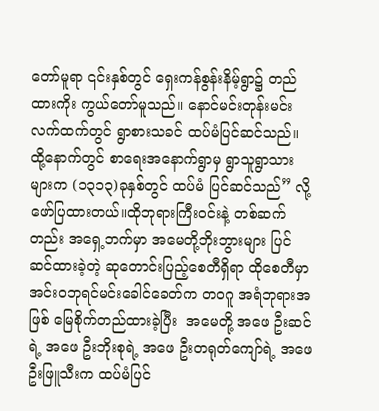တော်မူရာ ၎င်းနှစ်တွင် ရှေးကန်စွန်းနိမ့်ရွာ၌ တည်ထားကိုး ကွယ်တော်မူသည်။ နောင်မင်းတုန်းမင်းလက်ထက်တွင် ရွာစားသခင် ထပ်မံပြင်ဆင်သည်။ ထို့နောက်တွင် စာရေးအနောက်ရွာမှ ရွာသူရွာသားများက (၁၃၁၃)ခုနှစ်တွင် ထပ်မံ ပြင်ဆင်သည်” လို့ဖော်ပြထားတယ်။ထိုဘုရားကြီးဝင်းနဲ့ တစ်ဆက်တည်း အရှေ့ဘက်မှာ အမေတို့ဘိုးဘွားများ ပြင်ဆင်ထားခဲ့တဲ့ ဆုတောင်းပြည့်စေတီရှိရာ ထိုစေတီမှာ အင်းဝဘုရင်မင်းခေါင်ခေတ်က တဝဂူ အရံဘုရားအဖြစ် မြေစိုက်တည်ထားခဲ့ပြီး  အမေတို့ အဖေ ဦးဆင်ရဲ့ အဖေ ဦးဘိုးစုရဲ့ အဖေ ဦးတရုတ်ကျော်ရဲ့ အဖေ ဦးဖြူသီးက ထပ်မံပြင်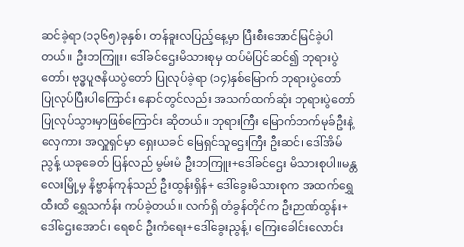ဆင်ခဲ့ရာ (၁၃၆၅)ခုနှစ်၊ တန်ခူးလပြည့်နေ့မှာ ပြီးစီးအောင်မြင်ခဲ့ပါတယ်။ ဦးဘကြူး၊ ဒေါ်ခင်ဌေးမိသားစုမှ ထပ်မံပြင်ဆင်၍ ဘုရားပွဲတော်၊ ဗုဒ္ဓပူဇနိယပွဲတော် ပြုလုပ်ခဲ့ရာ (၁၄)နှစ်မြောက် ဘုရားပွဲတော် ပြုလုပ်ပြီးပါကြောင်း နောင်တွင်လည်း အသက်ထက်ဆုံး ဘုရားပွဲတော် ပြုလုပ်သွားမှာဖြစ်ကြောင်း ဆိုတယ်။ ဘုရားကြီး မြောက်ဘက်မုခ်ဦးနဲ့ လှေကား အလှူရှင်မှာ ရှေးယခင် မြေရှင်သူဌေးကြီး ဦးဆင်၊ ဒေါ်အိမ်ညွန့် ယခုခေတ် ပြန်လည် မွမ်းမံ ဦးဘကြူး+ဒေါ်ခင်ဌေး မိသားစုပါ။မန္တလေးမြို့မှ နိဗ္ဗာန်ကုန်သည် ဦးထွန်းရှိန်+ ဒေါ်ခွေးမိသားစုက အထက်ရွှေထီးထိ ရွှေသင်္ကန်း ကပ်ခဲ့တယ်။ လက်ရှိ တံခွန်တိုင်က ဦးဉာဏ်ထွန်း+ဒေါ်ဌေးအောင်၊ ရေစင် ဦးကံရေး+ဒေါ်ခွေးညွန့်၊ ကြေးခေါင်းလောင်း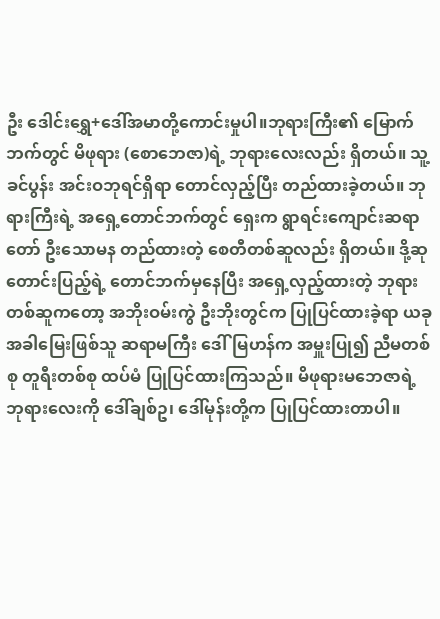ဦး ဒေါင်းရွှေ+ဒေါ်အမာတို့ကောင်းမှုပါ။ဘုရားကြီး၏ မြောက်ဘက်တွင် မိဖုရား (စောဘေဇာ)ရဲ့ ဘုရားလေးလည်း ရှိတယ်။ သူ့ခင်ပွန်း အင်းဝဘုရင်ရှိရာ တောင်လှည့်ပြီး တည်ထားခဲ့တယ်။ ဘုရားကြီးရဲ့ အရှေ့တောင်ဘက်တွင် ရှေးက ရွာရင်းကျောင်းဆရာတော် ဦးသောမန တည်ထားတဲ့ စေတီတစ်ဆူလည်း ရှိတယ်။ ဒို့ဆုတောင်းပြည့်ရဲ့ တောင်ဘက်မှနေပြီး အရှေ့လှည့်ထားတဲ့ ဘုရားတစ်ဆူကတော့ အဘိုးဝမ်းကွဲ ဦးဘိုးတွင်က ပြုပြင်ထားခဲ့ရာ ယခုအခါမြေးဖြစ်သူ ဆရာမကြီး ဒေါ်မြဟန်က အမှူးပြု၍ ညီမတစ်စု တူရီးတစ်စု ထပ်မံ ပြုပြင်ထားကြသည်။ မိဖုရားမဘေဇာရဲ့ ဘုရားလေးကို ဒေါ်ချစ်ဥ၊ ဒေါ်မုန်းတို့က ပြုပြင်ထားတာပါ။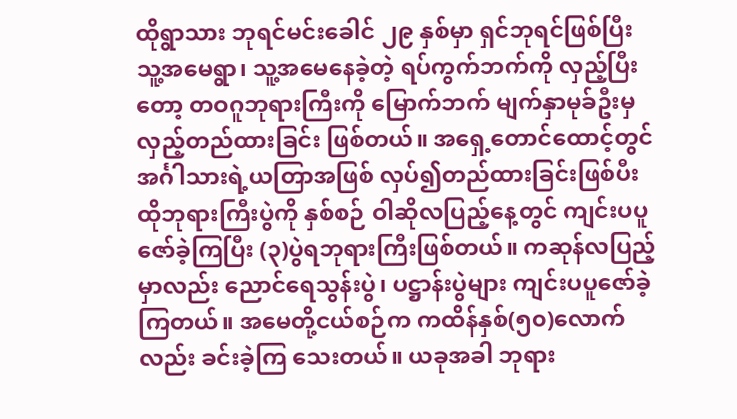ထိုရွာသား ဘုရင်မင်းခေါင် ၂၉ နှစ်မှာ ရှင်ဘုရင်ဖြစ်ပြီး သူ့အမေရွာ၊ သူ့အမေနေခဲ့တဲ့ ရပ်ကွက်ဘက်ကို လှည့်ပြီးတော့ တဝဂူဘုရားကြီးကို မြောက်ဘက် မျက်နှာမုခ်ဦးမှ လှည့်တည်ထားခြင်း ဖြစ်တယ်။ အရှေ့တောင်ထောင့်တွင် အင်္ဂါသားရဲ့ယတြာအဖြစ် လှပ်၍တည်ထားခြင်းဖြစ်ပီး ထိုဘုရားကြီးပွဲကို နှစ်စဉ် ဝါဆိုလပြည့်နေ့တွင် ကျင်းပပူဇော်ခဲ့ကြပြီး (၃)ပွဲရဘုရားကြီးဖြစ်တယ်။ ကဆုန်လပြည့်မှာလည်း ညောင်ရေသွန်းပွဲ၊ ပဋ္ဌာန်းပွဲများ ကျင်းပပူဇော်ခဲ့ကြတယ်။ အမေတို့ငယ်စဉ်က ကထိန်နှစ်(၅၀)လောက်လည်း ခင်းခဲ့ကြ သေးတယ်။ ယခုအခါ ဘုရား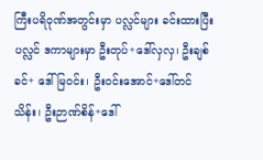ကြီးပရိဝုဏ်အတွင်းမှာ ပလ္လင်များ ခင်းထားပြီး ပလ္လင် ဒကာများမှာ ဦးတုပ်+ဒေါ်လှလှ၊ ဦးချစ်ခင်+ ဒေါ်မြဝင်း၊ ဦးဝင်းအောင်+ဒေါ်တင်သိန်း၊ ဦးဉာဏ်စိန်+ဒေါ်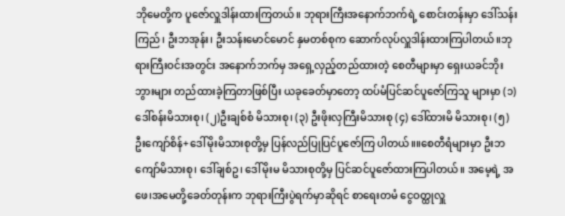ဘိုမေတို့က ပူဇော်လှူဒါန်းထားကြတယ်။ ဘုရားကြီးအနောက်ဘက်ရဲ့ စောင်းတန်းမှာ ဒေါ်သန်းကြည်၊ ဦးဘအုန်း၊ ဦးသန်းမောင်မောင် နှမတစ်စုက ဆောက်လုပ်လှူဒါန်းထားကြပါတယ်။ဘုရားကြီးဝင်းအတွင်း အနောက်ဘက်မှ အရှေ့လှည့်တည်ထားတဲ့ စေတီများမှာ ရှေးယခင်ဘိုးဘွားများ တည်ထားခဲ့ကြတာဖြစ်ပြီး ယခုခေတ်မှာတော့ ထပ်မံပြင်ဆင်ပူဇော်ကြသူ များမှာ (၁)ဒေါ်စန်းမိသားစု၊ (၂)ဦးချစ်စံ မိသားစု၊ (၃) ဦးဖိုးလှကြီးမိသားစု (၄) ဒေါ်ထားမိ မိသားစု၊ (၅) ဦးကျော်စိန်+ဒေါ်မိုးမိသားစုတို့မှ ပြန်လည်ပြုပြင်ပူဇော်ကြ ပါတယ်။။စေတီရံများမှာ ဦးဘကျော်မိသားစု၊ ဒေါ်ချစ်ဥ၊ ဒေါ်မိုးမ မိသားစုတို့မှ ပြင်ဆင်ပူဇော်ထားကြပါတယ်။ အမေ့ရဲ့ အဖေ၊အမေတို့ခေတ်တုန်းက ဘုရားကြီးပွဲရက်မှာဆိုရင် စာရေးတမံ ငွေဝတ္ထုလှူ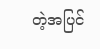တဲ့အပြင်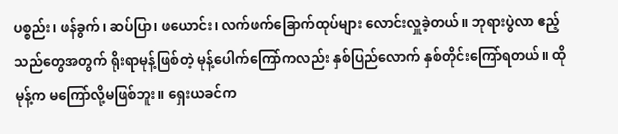ပစ္စည်း၊ ဖန်ခွက်၊ ဆပ်ပြာ၊ ဖယောင်း၊ လက်ဖက်ခြောက်ထုပ်များ လောင်းလှူခဲ့တယ်။ ဘုရားပွဲလာ ဧည့်သည်တွေအတွက် ရိုးရာမုန့်ဖြစ်တဲ့ မုန့်ပေါက်ကြော်ကလည်း နှစ်ပြည်လောက် နှစ်တိုင်းကြော်ရတယ်။ ထိုမုန့်က မကြော်လို့မဖြစ်ဘူး။ ရှေးယခင်က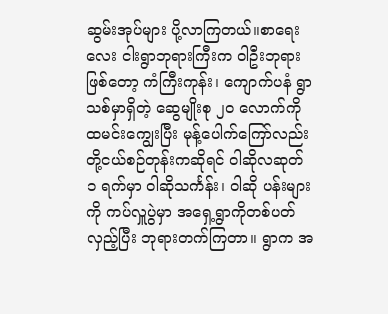ဆွမ်းအုပ်များ ပို့လာကြတယ်။စာရေးလေး ငါးရွာဘုရားကြီးက ဝါဦးဘုရားဖြစ်တော့ ကံကြီးကုန်း၊ ကျောက်ပနံ ရွာသစ်မှာရှိတဲ့ ဆွေမျိုးစု ၂၀ လောက်ကို ထမင်းကျွေးပြီး မုန့်ပေါက်ကြော်လည်း တို့ငယ်စဉ်တုန်းကဆိုရင် ဝါဆိုလဆုတ် ၁ ရက်မှာ ဝါဆိုသင်္ကန်း၊ ဝါဆို ပန်းများကို ကပ်လှူပွဲမှာ အရှေ့ရွာကိုတစ်ပတ်လှည့်ပြီး ဘုရားတက်ကြတာ။ ရွာက အ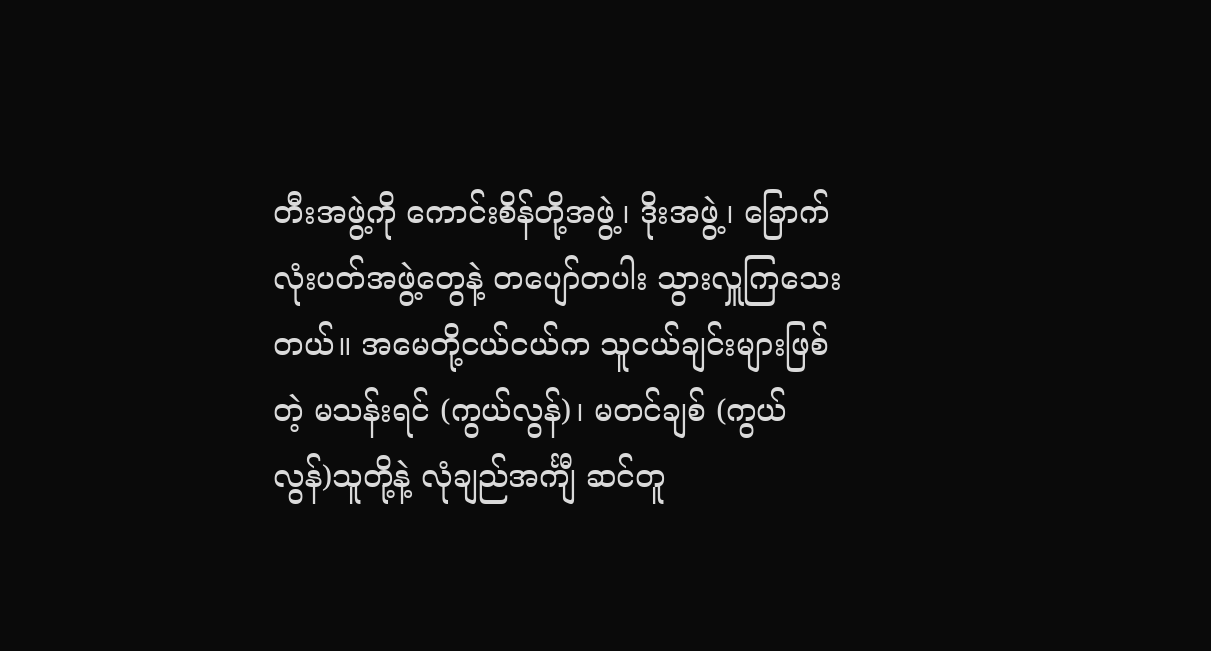တီးအဖွဲ့ကို ကောင်းစိန်တို့အဖွဲ့၊ ဒိုးအဖွဲ့၊ ခြောက်လုံးပတ်အဖွဲ့တွေနဲ့ တပျော်တပါး သွားလှူကြသေးတယ်။ အမေတို့ငယ်ငယ်က သူငယ်ချင်းများဖြစ်တဲ့ မသန်းရင် (ကွယ်လွန်)၊ မတင်ချစ် (ကွယ်လွန်)သူတို့နဲ့ လုံချည်အင်္ကျီ ဆင်တူ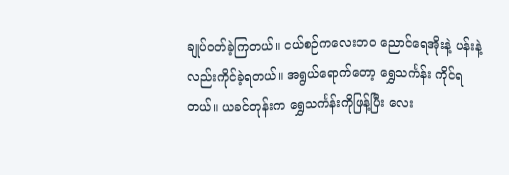ချုပ်ဝတ်ခဲ့ကြတယ်။ ငယ်စဉ်ကလေးဘ၀ ညောင်ရေအိုးနဲ့ ပန်းနဲ့လည်းကိုင်ခဲ့ရတယ်။ အရွယ်ရောက်တော့ ရွှေသင်္ကန်း ကိုင်ရတယ်။ ယခင်တုန်းက ရွှေသင်္ကန်းကိုဖြန့်ပြီး လေး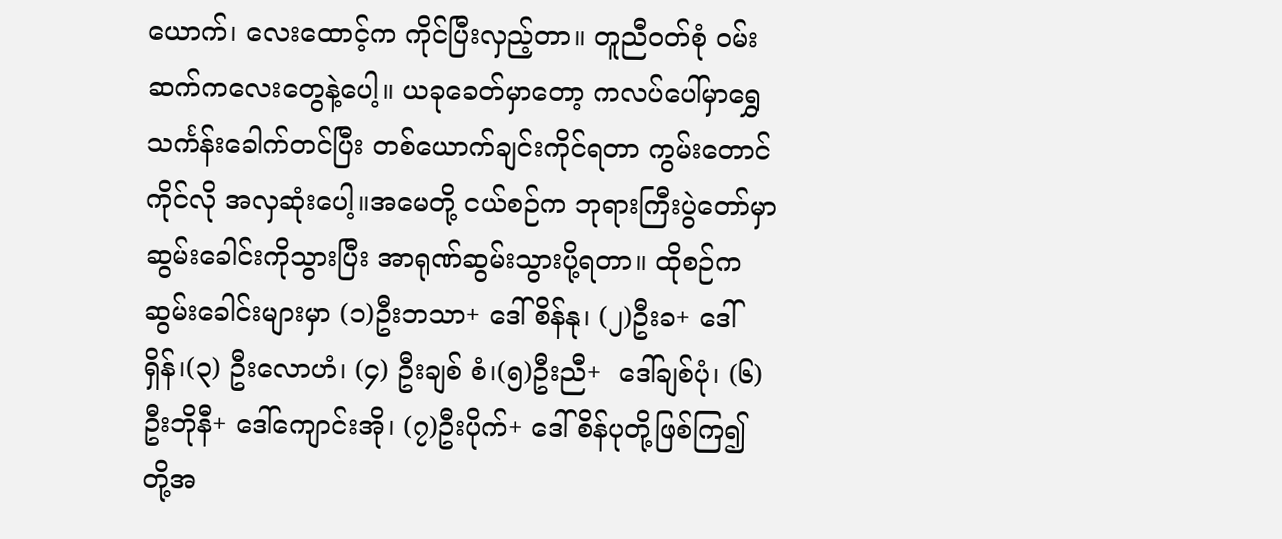ယောက်၊ လေးထောင့်က ကိုင်ပြီးလှည့်တာ။ တူညီဝတ်စုံ ဝမ်းဆက်ကလေးတွေနဲ့ပေါ့။ ယခုခေတ်မှာတော့ ကလပ်ပေါ်မှာရွှေသင်္ကန်းခေါက်တင်ပြီး တစ်ယောက်ချင်းကိုင်ရတာ ကွမ်းတောင်ကိုင်လို အလှဆုံးပေါ့။အမေတို့ ငယ်စဉ်က ဘုရားကြီးပွဲတော်မှာ ဆွမ်းခေါင်းကိုသွားပြီး အာရုဏ်ဆွမ်းသွားပို့ရတာ။ ထိုစဉ်က ဆွမ်းခေါင်းများမှာ (၁)ဦးဘသာ+ ဒေါ်စိန်နု၊ (၂)ဦးခ+ ဒေါ်ရှိန်၊(၃) ဦးလောဟံ၊ (၄) ဦးချစ် စံ၊(၅)ဦးညီ+  ဒေါ်ချစ်ပုံ၊ (၆)ဦးဘိုနီ+ ဒေါ်ကျောင်းအို၊ (၇)ဦးပိုက်+ ဒေါ်စိန်ပုတို့ဖြစ်ကြ၍ တို့အ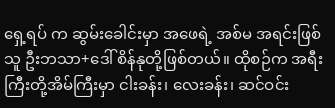ရှေ့ရပ် က ဆွမ်းခေါင်းမှာ အဖေရဲ့ အစ်မ အရင်းဖြစ်သူ ဦးဘသာ+ဒေါ် စိန်နုတို့ဖြစ်တယ်။ ထိုစဉ်က အရီးကြီးတို့အိမ်ကြီးမှာ ငါးခန်း၊ လေးခန်း၊ ဆင်ဝင်း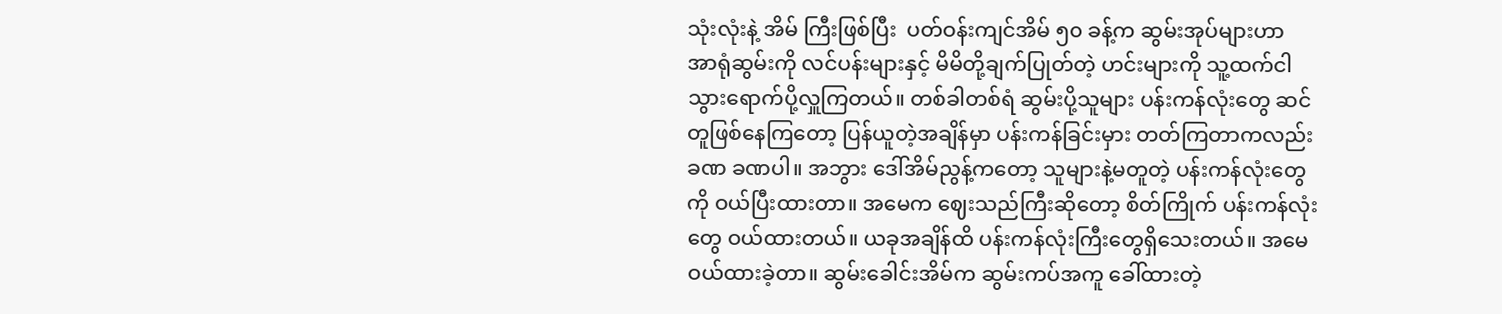သုံးလုံးနဲ့ အိမ် ကြီးဖြစ်ပြီး  ပတ်ဝန်းကျင်အိမ် ၅၀ ခန့်က ဆွမ်းအုပ်များဟာ အာရုံဆွမ်းကို လင်ပန်းများနှင့် မိမိတို့ချက်ပြုတ်တဲ့ ဟင်းများကို သူ့ထက်ငါ သွားရောက်ပို့လှူကြတယ်။ တစ်ခါတစ်ရံ ဆွမ်းပို့သူများ ပန်းကန်လုံးတွေ ဆင်တူဖြစ်နေကြတော့ ပြန်ယူတဲ့အချိန်မှာ ပန်းကန်ခြင်းမှား တတ်ကြတာကလည်း ခဏ ခဏပါ။ အဘွား ဒေါ်အိမ်ညွန့်ကတော့ သူများနဲ့မတူတဲ့ ပန်းကန်လုံးတွေကို ဝယ်ပြီးထားတာ။ အမေက ဈေးသည်ကြီးဆိုတော့ စိတ်ကြိုက် ပန်းကန်လုံးတွေ ဝယ်ထားတယ်။ ယခုအချိန်ထိ ပန်းကန်လုံးကြီးတွေရှိသေးတယ်။ အမေဝယ်ထားခဲ့တာ။ ဆွမ်းခေါင်းအိမ်က ဆွမ်းကပ်အကူ ခေါ်ထားတဲ့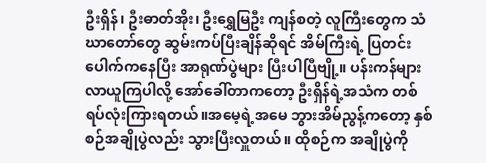ဦးရှိန်၊ ဦးဓာတ်အိုး၊ ဦးရွှေမြဦး ကျန်စတဲ့ လူကြီးတွေက သံဃာတော်တွေ ဆွမ်းကပ်ပြီးချိန်ဆိုရင် အိမ်ကြီးရဲ့ ပြတင်းပေါက်ကနေပြီး အာရုဏ်ပွဲများ ပြီးပါပြီဗျို့။ ပန်းကန်များလာယူကြပါလို့ အော်ခေါ်တာကတော့ ဦးရှိန်ရဲ့အသံက တစ်ရပ်လုံးကြားရတယ်။အမေ့ရဲ့အမေ ဘွားအိမ်ညွန့်ကတော့ နှစ်စဉ်အချိုပွဲလည်း သွားပြီးလှူတယ်။ ထိုစဉ်က အချိုပွဲကို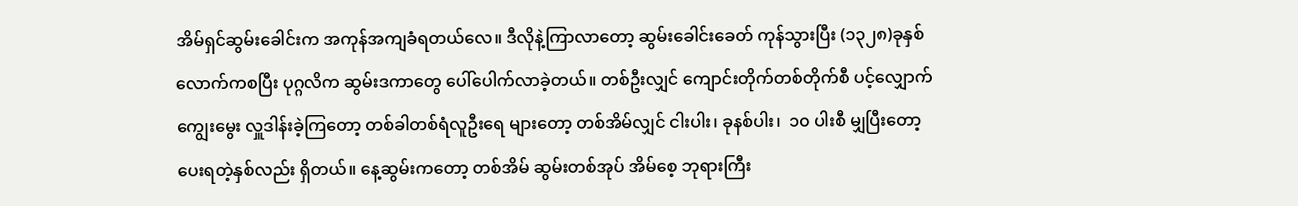အိမ်ရှင်ဆွမ်းခေါင်းက အကုန်အကျခံရတယ်လေ။ ဒီလိုနဲ့ကြာလာတော့ ဆွမ်းခေါင်းခေတ် ကုန်သွားပြီး (၁၃၂၈)ခုနှစ်လောက်ကစပြီး ပုဂ္ဂလိက ဆွမ်းဒကာတွေ ပေါ်ပေါက်လာခဲ့တယ်။ တစ်ဦးလျှင် ကျောင်းတိုက်တစ်တိုက်စီ ပင့်လျှောက်ကျွေးမွေး လှူဒါန်းခဲ့ကြတော့ တစ်ခါတစ်ရံလူဦးရေ များတော့ တစ်အိမ်လျှင် ငါးပါး၊ ခုနစ်ပါး၊  ၁၀ ပါးစီ မျှပြီးတော့ ပေးရတဲ့နှစ်လည်း ရှိတယ်။ နေ့ဆွမ်းကတော့ တစ်အိမ် ဆွမ်းတစ်အုပ် အိမ်စေ့ ဘုရားကြီး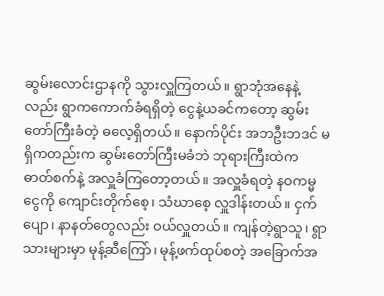ဆွမ်းလောင်းဌာနကို သွားလှူကြတယ်။ ရွာဘုံအနေနဲ့လည်း ရွာကကောက်ခံရရှိတဲ့ ငွေနဲ့ယခင်ကတော့ ဆွမ်းတော်ကြီးခံတဲ့ ဓလေ့ရှိတယ်။ နောက်ပိုင်း အဘဦးဘဒင် မရှိကတည်းက ဆွမ်းတော်ကြီးမခံဘဲ ဘုရားကြီးထဲက ဓာတ်စက်နဲ့ အလှူခံကြတော့တယ်။ အလှူခံရတဲ့ နဝကမ္မငွေကို ကျောင်းတိုက်စေ့၊ သံဃာစေ့ လှူဒါန်းတယ်။ ငှက်ပျော၊ နာနတ်တွေလည်း ဝယ်လှူတယ်။ ကျန်တဲ့ရွာသူ၊ ရွာသားများမှာ မုန့်ဆီကြော်၊ မုန့်ဖက်ထုပ်စတဲ့ အခြောက်အ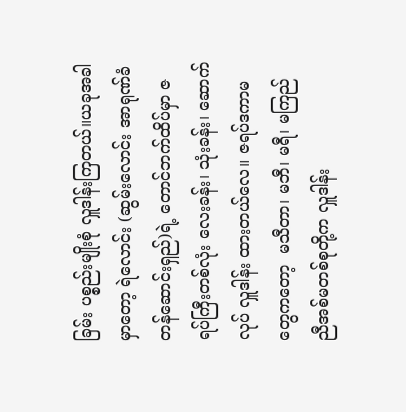ခြမ်း ပစ္စည်းမျိုးစုံ လှူဒါန်းကြတယ်။ယခုအခါမှာတော့ ရဲလောင်း (ဆွမ်းလောင်း အာရုဏ်ခံ တန်ဆောင်းရှည်)ရဲ့ တောင်ဘက်ထိပ်မှာ ဇရပ်ကြီးတစ်လုံး လေးခန်း၊ သုံးခန်း၊ ဆောက်လုပ် လှူဒါန်း ထားတယ်လေ။ ဇရပ်ဒကာမတွေကတော့  မသီတာ၊ မဘီ၊ မရီ၊ မကြည် ညီအစ်မတစ်စုတို့က လှူဒါန်း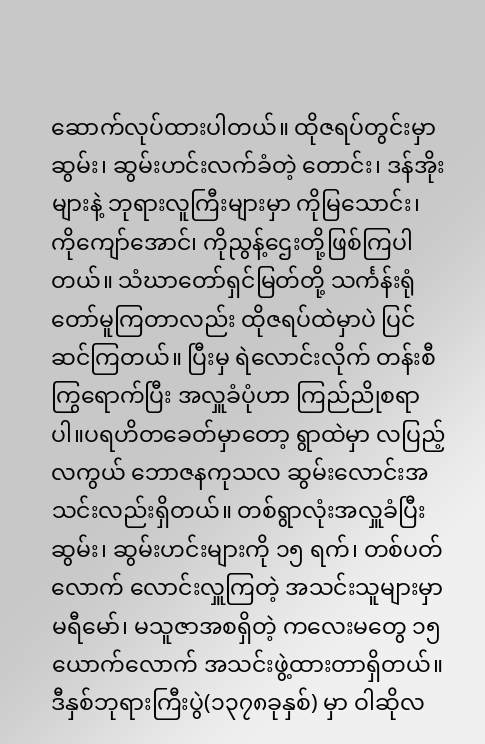ဆောက်လုပ်ထားပါတယ်။ ထိုဇရပ်တွင်းမှာ ဆွမ်း၊ ဆွမ်းဟင်းလက်ခံတဲ့ တောင်း၊ ဒန်အိုးများနဲ့ ဘုရားလူကြီးများမှာ ကိုမြသောင်း၊ ကိုကျော်အောင်၊ ကိုညွန့်ဌေးတို့ဖြစ်ကြပါတယ်။ သံဃာတော်ရှင်မြတ်တို့ သင်္ကန်းရုံတော်မူကြတာလည်း ထိုဇရပ်ထဲမှာပဲ ပြင်ဆင်ကြတယ်။ ပြီးမှ ရဲလောင်းလိုက် တန်းစီကြွရောက်ပြီး အလှူခံပုံဟာ ကြည်ညိုစရာပါ။ပရဟိတခေတ်မှာတော့ ရွာထဲမှာ လပြည့်လကွယ် ဘောဇနကုသလ ဆွမ်းလောင်းအသင်းလည်းရှိတယ်။ တစ်ရွာလုံးအလှူခံပြီး ဆွမ်း၊ ဆွမ်းဟင်းများကို ၁၅ ရက်၊ တစ်ပတ်လောက် လောင်းလှူကြတဲ့ အသင်းသူများမှာ မရီမော်၊ မသူဇာအစရှိတဲ့ ကလေးမတွေ ၁၅ ယောက်လောက် အသင်းဖွဲ့ထားတာရှိတယ်။ ဒီနှစ်ဘုရားကြီးပွဲ(၁၃၇၈ခုနှစ်) မှာ ဝါဆိုလ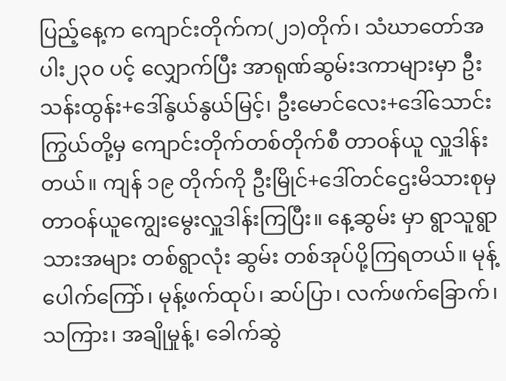ပြည့်နေ့က ကျောင်းတိုက်က(၂၁)တိုက်၊ သံဃာတော်အပါး၂၃၀ ပင့် လျှောက်ပြီး အာရုဏ်ဆွမ်းဒကာများမှာ ဦးသန်းထွန်း+ဒေါ်နွယ်နွယ်မြင့်၊ ဦးမောင်လေး+ဒေါ်သောင်းကြွယ်တို့မှ ကျောင်းတိုက်တစ်တိုက်စီ တာဝန်ယူ လှူဒါန်းတယ်။ ကျန် ၁၉ တိုက်ကို ဦးမြိုင်+ဒေါ်တင်ဌေးမိသားစုမှ တာဝန်ယူကျွေးမွေးလှူဒါန်းကြပြီး။ နေ့ဆွမ်း မှာ ရွာသူရွာသားအများ တစ်ရွာလုံး ဆွမ်း တစ်အုပ်ပို့ကြရတယ်။ မုန့်ပေါက်ကြော်၊ မုန့်ဖက်ထုပ်၊ ဆပ်ပြာ၊ လက်ဖက်ခြောက်၊ သကြား၊ အချိုမှုန့်၊ ခေါက်ဆွဲ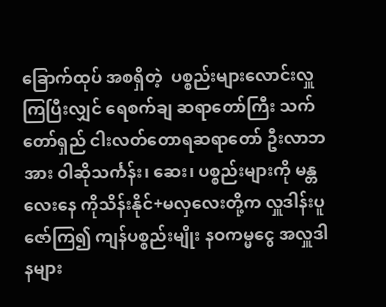ခြောက်ထုပ် အစရှိတဲ့  ပစ္စည်းများလောင်းလှူကြပြီးလျှင် ရေစက်ချ ဆရာတော်ကြီး သက်တော်ရှည် ငါးလတ်တောရဆရာတော် ဦးလာဘအား ဝါဆိုသင်္ကန်း၊ ဆေး၊ ပစ္စည်းများကို မန္တလေးနေ ကိုသိန်းနိုင်+မလှလေးတို့က လှူဒါန်းပူဇော်ကြ၍ ကျန်ပစ္စည်းမျိုး နဝကမ္မငွေ အလှူဒါနများ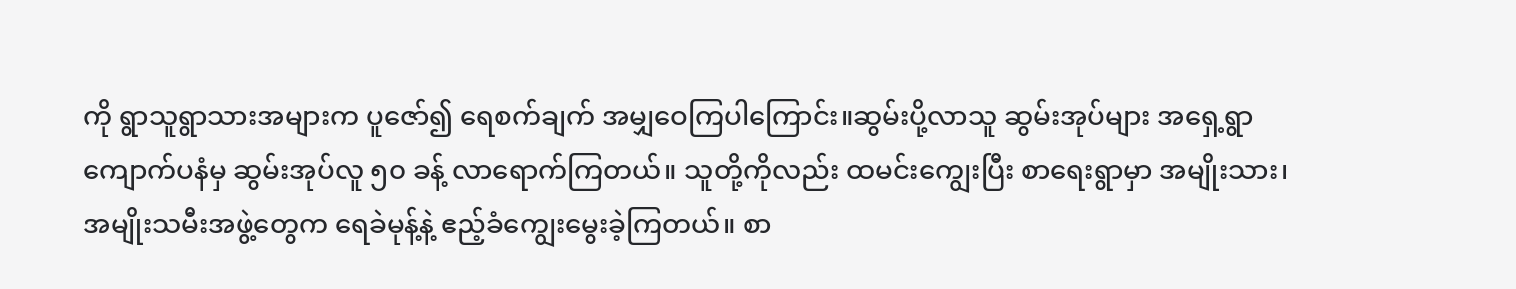ကို ရွာသူရွာသားအများက ပူဇော်၍ ရေစက်ချက် အမျှဝေကြပါကြောင်း။ဆွမ်းပို့လာသူ ဆွမ်းအုပ်များ အရှေ့ရွာ ကျောက်ပနံမှ ဆွမ်းအုပ်လူ ၅၀ ခန့် လာရောက်ကြတယ်။ သူတို့ကိုလည်း ထမင်းကျွေးပြီး စာရေးရွာမှာ အမျိုးသား၊ အမျိုးသမီးအဖွဲ့တွေက ရေခဲမုန့်နဲ့ ဧည့်ခံကျွေးမွေးခဲ့ကြတယ်။ စာ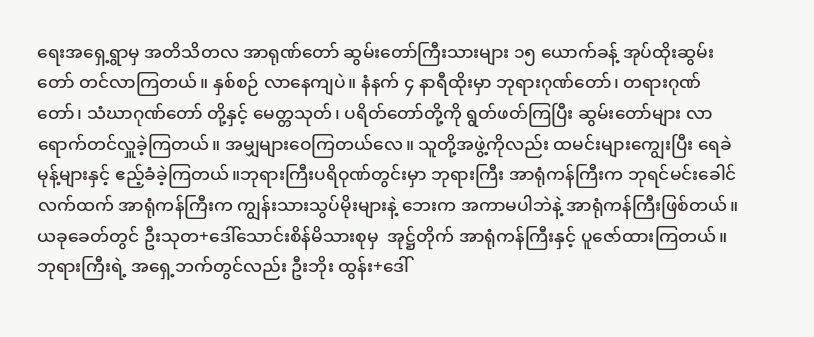ရေးအရှေ့ရွာမှ အတိသိတလ အာရုဏ်တော် ဆွမ်းတော်ကြီးသားများ ၁၅ ယောက်ခန့် အုပ်ထိုးဆွမ်းတော် တင်လာကြတယ်။ နှစ်စဉ် လာနေကျပဲ။ နံနက် ၄ နာရီထိုးမှာ ဘုရားဂုဏ်တော်၊ တရားဂုဏ်တော်၊ သံဃာဂုဏ်တော် တို့နှင့် မေတ္တသုတ်၊ ပရိတ်တော်တို့ကို ရွတ်ဖတ်ကြပြီး ဆွမ်းတော်များ လာရောက်တင်လှူခဲ့ကြတယ်။ အမျှများဝေကြတယ်လေ။ သူတို့အဖွဲ့ကိုလည်း ထမင်းများကျွေးပြီး ရေခဲမုန့်များနှင့် ဧည့်ခံခဲ့ကြတယ်။ဘုရားကြီးပရိဝုဏ်တွင်းမှာ ဘုရားကြီး အာရုံကန်ကြီးက ဘုရင်မင်းခေါင်လက်ထက် အာရုံကန်ကြီးက ကျွန်းသားသွပ်မိုးများနဲ့ ဘေးက အကာမပါဘဲနဲ့ အာရုံကန်ကြီးဖြစ်တယ်။ ယခုခေတ်တွင် ဦးသုတ+ဒေါ်သောင်းစိန်မိသားစုမှ  အုဋ္ဌ်တိုက် အာရုံကန်ကြီးနှင့် ပူဇော်ထားကြတယ်။ ဘုရားကြီးရဲ့ အရှေ့ဘက်တွင်လည်း ဦးဘိုး ထွန်း+ဒေါ်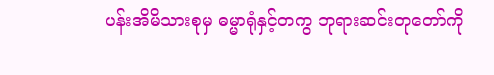ပန်းအိမိသားစုမှ ဓမ္မာရုံနှင့်တကွ ဘုရားဆင်းတုတော်ကို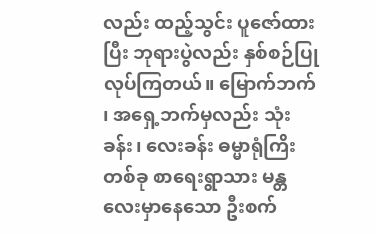လည်း ထည့်သွင်း ပူဇော်ထားပြီး ဘုရားပွဲလည်း နှစ်စဉ်ပြုလုပ်ကြတယ်။ မြောက်ဘက် ၊ အရှေ့ဘက်မှလည်း သုံးခန်း၊ လေးခန်း ဓမ္မာရုံကြိးတစ်ခု စာရေးရွာသား မန္တလေးမှာနေသော ဦးစက်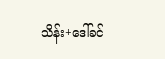သိန်း+ဒေါ်ခင်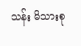သန်း မိသားစု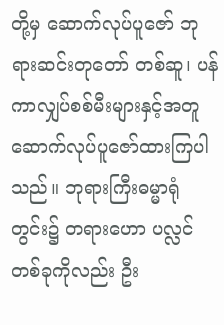တို့မှ ဆောက်လုပ်ပူဇော် ဘုရားဆင်းတုတော် တစ်ဆူ၊ ပန်ကာလျှပ်စစ်မီးများနှင့်အတူ ဆောက်လုပ်ပူဇော်ထားကြပါသည်။ ဘုရားကြီးဓမ္မာရုံတွင်း၌ တရားဟော ပလ္လင်တစ်ခုကိုလည်း ဦး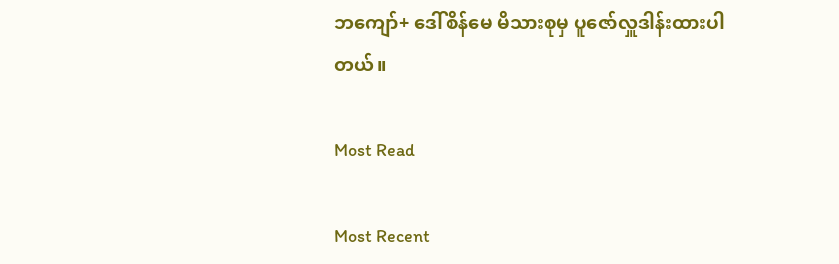ဘကျော်+ ဒေါ်စိန်မေ မိသားစုမှ ပူဇော်လှူဒါန်းထားပါတယ်။

Most Read

Most Recent